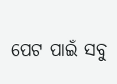ପେଟ ପାଇଁ ସବୁ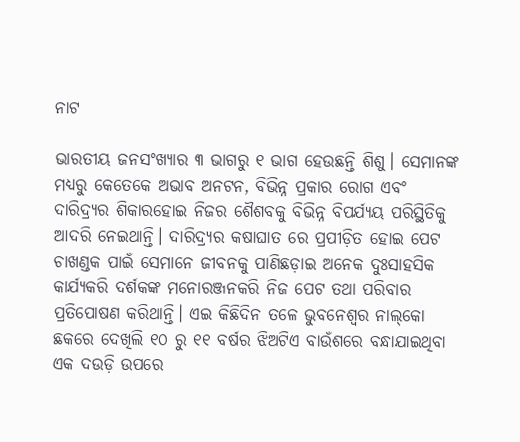ନାଟ

ଭାରତୀୟ ଜନସଂଖ୍ୟାର ୩ ଭାଗରୁ ୧ ଭାଗ ହେଉଛନ୍ତି ଶିଶୁ। ସେମାନଙ୍କ ମଧ୍ୟରୁ କେତେକେ ଅଭାବ ଅନଟନ, ବିଭିନ୍ନ ପ୍ରକାର ରୋଗ ଏବଂ ଦାରିଦ୍ର୍ୟର ଶିକାରହୋଇ ନିଜର ଶୈଶବକୁ ବିଭିନ୍ନ ବିପର୍ଯ୍ୟୟ ପରିସ୍ଥିତିକୁ ଆଦରି ନେଇଥାନ୍ତି। ଦାରିଦ୍ର୍ୟର କଷାଘାତ ରେ ପ୍ରପୀଡ଼ିତ ହୋଇ ପେଟ ଚାଖଣ୍ଡକ ପାଇଁ ସେମାନେ ଜୀବନକୁ ପାଣିଛଡ଼ାଇ ଅନେକ ଦୁଃସାହସିକ କାର୍ଯ୍ୟକରି ଦର୍ଶକଙ୍କ ମନୋରଞ୍ଜନକରି ନିଜ ପେଟ ତଥା ପରିବାର ପ୍ରତିପୋଷଣ କରିଥାନ୍ତି। ଏଇ କିଛିଦିନ ତଳେ ଭୁବନେଶ୍ୱର ନାଲ୍‌କୋ ଛକରେ ଦେଖିଲି ୧୦ ରୁ ୧୧ ବର୍ଷର ଝିଅଟିଏ ବାଉଁଶରେ ବନ୍ଧାଯାଇଥିବା ଏକ ଦଉଡ଼ି ଉପରେ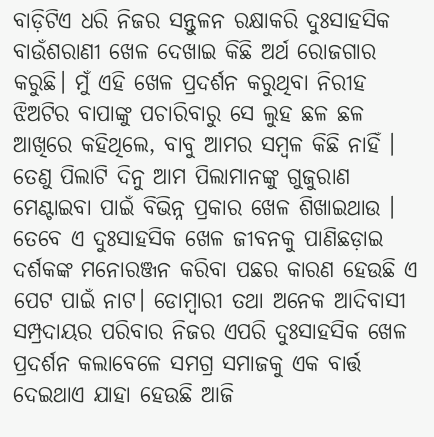ବାଡ଼ିଟିଏ ଧରି ନିଜର ସନ୍ତୁଳନ ରକ୍ଷାକରି ଦୁଃସାହସିକ ବାଉଁଶରାଣୀ ଖେଳ ଦେଖାଇ କିଛି ଅର୍ଥ ରୋଜଗାର କରୁଛି। ମୁଁ ଏହି ଖେଳ ପ୍ରଦର୍ଶନ କରୁଥିବା ନିରୀହ ଝିଅଟିର ବାପାଙ୍କୁ ପଚାରିବାରୁ ସେ ଲୁହ ଛଳ ଛଳ ଆଖିରେ କହିଥିଲେ, ବାବୁ ଆମର ସମ୍ବଳ କିଛି ନାହିଁ ।
ତେଣୁ ପିଲାଟି ଦିନୁ ଆମ ପିଲାମାନଙ୍କୁ ଗୁଜୁରାଣ ମେଣ୍ଟାଇବା ପାଇଁ ବିଭିନ୍ନ ପ୍ରକାର ଖେଳ ଶିଖାଇଥାଉ । ତେବେ ଏ ଦୁଃସାହସିକ ଖେଳ ଜୀବନକୁ ପାଣିଛଡ଼ାଇ ଦର୍ଶକଙ୍କ ମନୋରଞ୍ଜନ କରିବା ପଛର କାରଣ ହେଉଛି ଏ ପେଟ ପାଇଁ ନାଟ। ଡୋମ୍ବାରୀ ତଥା ଅନେକ ଆଦିବାସୀ ସମ୍ପ୍ରଦାୟର ପରିବାର ନିଜର ଏପରି ଦୁଃସାହସିକ ଖେଳ ପ୍ରଦର୍ଶନ କଲାବେଳେ ସମଗ୍ର ସମାଜକୁ ଏକ ବାର୍ତ୍ତ ଦେଇଥାଏ ଯାହା ହେଉଛି ଆଜି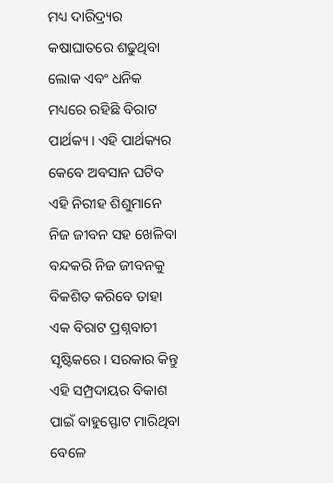ମଧ୍ୟ ଦାରିଦ୍ର୍ୟର କଷାଘାତରେ ଶଢୁଥିବା ଲୋକ ଏବଂ ଧନିକ ମଧ୍ୟରେ ରହିଛି ବିରାଟ ପାର୍ଥକ୍ୟ। ଏହି ପାର୍ଥକ୍ୟର କେବେ ଅବସାନ ଘଟିବ ଏହି ନିରୀହ ଶିଶୁମାନେ ନିଜ ଜୀବନ ସହ ଖେଳିବା ବନ୍ଦକରି ନିଜ ଜୀବନକୁ ବିକଶିତ କରିବେ ତାହା ଏକ ବିରାଟ ପ୍ରଶ୍ନବାଚୀ ସୃଷ୍ଟିକରେ। ସରକାର କିନ୍ତୁ ଏହି ସମ୍ପ୍ରଦାୟର ବିକାଶ ପାଇଁ ବାହୁସ୍ଫୋଟ ମାରିଥିବା ବେଳେ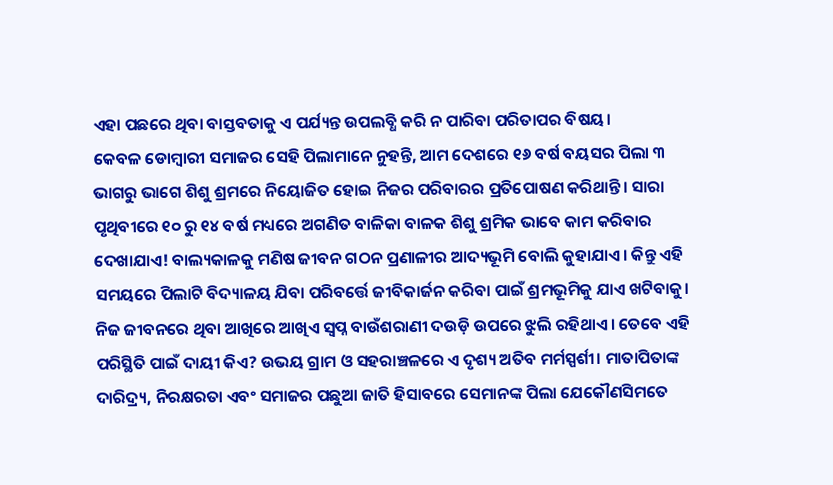ଏହା ପଛରେ ଥିବା ବାସ୍ତବତାକୁ ଏ ପର୍ଯ୍ୟନ୍ତ ଉପଲବ୍ଧି କରି ନ ପାରିବା ପରିତାପର ବିଷୟ।
କେବଳ ଡୋମ୍ବାରୀ ସମାଜର ସେହି ପିଲାମାନେ ନୁହନ୍ତି, ଆମ ଦେଶରେ ୧୬ ବର୍ଷ ବୟସର ପିଲା ୩ ଭାଗରୁ ଭାଗେ ଶିଶୁ ଶ୍ରମରେ ନିୟୋଜିତ ହୋଇ ନିଜର ପରିବାରର ପ୍ରତିପୋଷଣ କରିଥାନ୍ତି। ସାରା ପୃଥିବୀରେ ୧୦ ରୁ ୧୪ ବର୍ଷ ମଧ୍ୟରେ ଅଗଣିତ ବାଳିକା ବାଳକ ଶିଶୁ ଶ୍ରମିକ ଭାବେ କାମ କରିବାର ଦେଖାଯାଏ! ବାଲ୍ୟକାଳକୁ ମଣିଷ ଜୀବନ ଗଠନ ପ୍ରଣାଳୀର ଆଦ୍ୟଭୂମି ବୋଲି କୁହାଯାଏ। କିନ୍ତୁ ଏହି ସମୟରେ ପିଲାଟି ବିଦ୍ୟାଳୟ ଯିବା ପରିବର୍ତ୍ତେ ଜୀବିକାର୍ଜନ କରିବା ପାଇଁ ଶ୍ରମଭୂମିକୁ ଯାଏ ଖଟିବାକୁ। ନିଜ ଜୀବନରେ ଥିବା ଆଖିରେ ଆଖିଏ ସ୍ବପ୍ନ ବାଉଁଶରାଣୀ ଦଉଡ଼ି ଉପରେ ଝୁଲି ରହିଥାଏ। ତେବେ ଏହି ପରିସ୍ଥିତି ପାଇଁ ଦାୟୀ କିଏ? ଉଭୟ ଗ୍ରାମ ଓ ସହରାଞ୍ଚଳରେ ଏ ଦୃଶ୍ୟ ଅତିବ ମର୍ମସ୍ପର୍ଶୀ। ମାତାପିତାଙ୍କ ଦାରିଦ୍ର୍ୟ, ନିରକ୍ଷରତା ଏବଂ ସମାଜର ପଛୁଆ ଜାତି ହିସାବରେ ସେମାନଙ୍କ ପିଲା ଯେକୌଣସିମତେ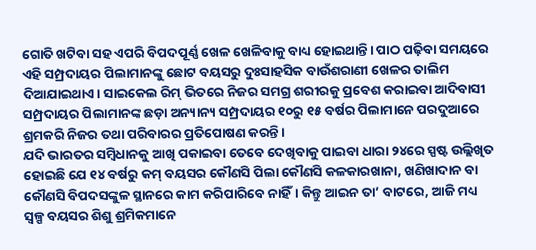ଗୋତି ଖଟିବା ସହ ଏପରି ବିପଦପୂର୍ଣ୍ଣ ଖେଳ ଖେଳିବାକୁ ବାଧ୍ୟ ହୋଇଥାନ୍ତି। ପାଠ ପଢ଼ିବା ସମୟରେ ଏହି ସମ୍ପ୍ରଦାୟର ପିଲାମାନଙ୍କୁ ଛୋଟ ବୟସରୁ ଦୁଃସାହସିକ ବାଉଁଶରାଣୀ ଖେଳର ତାଲିମ ଦିଆଯାଇଥାଏ। ସାଇକେଲ ରିମ୍‌ ଭିତରେ ନିଜର ସମଗ୍ର ଶରୀରକୁ ପ୍ରବେଶ କରାଇବା ଆଦିବାସୀ ସମ୍ପ୍ରଦାୟର ପିଲାମାନଙ୍କ ଛଡ଼ା ଅନ୍ୟାନ୍ୟ ସମ୍ପ୍ରଦାୟର ୧୦ରୁ ୧୫ ବର୍ଷର ପିଲାମାନେ ପରଦୁଆରେ ଶ୍ରମକରି ନିଜର ତଥା ପରିବାରର ପ୍ରତିପୋଷଣ କରନ୍ତି।
ଯଦି ଭାରତର ସମ୍ବିଧାନକୁ ଆଖି ପକାଇବା ତେବେ ଦେଖିବାକୁ ପାଇବା ଧାରା ୨୪ରେ ସ୍ପଷ୍ଟ ଉଲ୍ଲିଖିତ ହୋଇଛି ଯେ ୧୪ ବର୍ଷରୁ କମ୍‌ ବୟସର କୌଣସି ପିଲା କୌଣସି କଳକାରଖାନା, ଖଣିଖାଦାନ ବା କୌଣସି ବିପଦସଙ୍କୁଳ ସ୍ଥାନରେ କାମ କରିପାରିବେ ନାହିଁ। କିନ୍ତୁ ଆଇନ ତା’ ବାଟରେ, ଆଜି ମଧ୍ୟ ସ୍ବଳ୍ପ ବୟସର ଶିଶୁ ଶ୍ରମିକମାନେ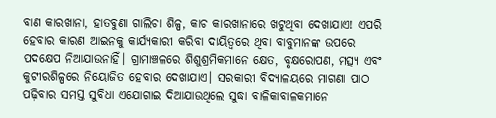ବାଣ କାରଖାନା, ହାତବୁଣା ଗାଲିଚା ଶିଳ୍ପ, କାଚ କାରଖାନାରେ ଖଟୁଥିବା ଦେଖାଯାଏ! ଏପରି ହେବାର କାରଣ ଆଇନକୁ କାର୍ଯ୍ୟକାରୀ କରିବା ଦାୟିତ୍ୱରେ ଥିବା ବାବୁମାନଙ୍କ ଉପରେ ପଦକ୍ଷେପ ନିଆଯାଉନାହିଁ। ଗ୍ରାମାଞ୍ଚଳରେ ଶିଶୁଶ୍ରମିକମାନେ କ୍ଷେତ, ବୃକ୍ଷରୋପଣ, ମତ୍ସ୍ୟ ଏବଂ କୁଟୀରଶିଳ୍ପରେ ନିୟୋଜିତ ହେବାର ଦେଖାଯାଏ। ସରକାରୀ ବିଦ୍ୟାଳୟରେ ମାଗଣା ପାଠ ପଢ଼ିବାର ସମସ୍ତ ସୁବିଧା ଏଯୋଗାଇ ଦିଆଯାଉଥିଲେ ସୁଦ୍ଧା ବାଳିକାବାଳକମାନେ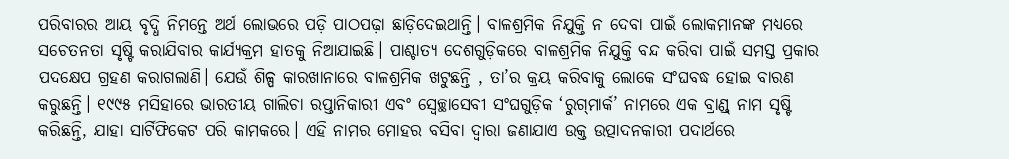ପରିବାରର ଆୟ ବୃଦ୍ଧି ନିମନ୍ତେ ଅର୍ଥ ଲୋଭରେ ପଡ଼ି ପାଠପଢ଼ା ଛାଡ଼ିଦେଇଥାନ୍ତି। ବାଳଶ୍ରମିକ ନିଯୁକ୍ତି ନ ଦେବା ପାଇଁ ଲୋକମାନଙ୍କ ମଧ୍ୟରେ ସଚେତନତା ସୃଷ୍ଟି କରାଯିବାର କାର୍ଯ୍ୟକ୍ରମ ହାତକୁ ନିଆଯାଇଛି। ପାଶ୍ଚାତ୍ୟ ଦେଶଗୁଡ଼ିକରେ ବାଳଶ୍ରମିକ ନିଯୁକ୍ତି ବନ୍ଦ କରିବା ପାଇଁ ସମସ୍ତ ପ୍ରକାର ପଦକ୍ଷେପ ଗ୍ରହଣ କରାଗଲାଣି। ଯେଉଁ ଶିଳ୍ପ କାରଖାନାରେ ବାଳଶ୍ରମିକ ଖଟୁଛନ୍ତି , ତା’ର କ୍ରୟ କରିବାକୁ ଲୋକେ ସଂଘବଦ୍ଧ ହୋଇ ବାରଣ କରୁଛନ୍ତି। ୧୯୯୫ ମସିହାରେ ଭାରତୀୟ ଗାଲିଚା ରପ୍ତାନିକାରୀ ଏବଂ ସ୍ବେଚ୍ଛାସେବୀ ସଂଘଗୁଡ଼ିକ ‘ରୁଗ୍‌ମାର୍କ’ ନାମରେ ଏକ ବ୍ରାଣ୍ଡ୍‌ ନାମ ସୃଷ୍ଟି କରିଛନ୍ତି, ଯାହା ସାର୍ଟିଫିକେଟ ପରି କାମକରେ। ଏହି ନାମର ମୋହର ବସିବା ଦ୍ୱାରା ଜଣାଯାଏ ଉକ୍ତ ଉତ୍ପାଦନକାରୀ ପଦାର୍ଥରେ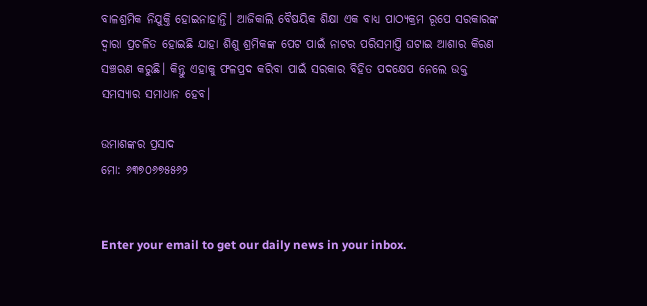ବାଳଶ୍ରମିକ ନିଯୁକ୍ତି ହୋଇନାହାନ୍ତି। ଆଜିକାଲି ବୈଷୟିକ ଶିକ୍ଷା ଏକ ବାଧ୍ୟ ପାଠ୍ୟକ୍ରମ ରୂପେ ସରକାରଙ୍କ ଦ୍ୱାରା ପ୍ରଚଳିତ ହୋଇଛି ଯାହା ଶିଶୁ ଶ୍ରମିକଙ୍କ ପେଟ ପାଇଁ ନାଟର ପରିସମାପ୍ତି ଘଟାଇ ଆଶାର କିରଣ ସଞ୍ଚରଣ କରୁଛି। କିନ୍ତୁ ଏହାକୁ ଫଳପ୍ରଦ କରିବା ପାଇଁ ସରକାର ବିହିତ ପଦକ୍ଷେପ ନେଲେ ଉକ୍ତ ସମସ୍ୟାର ସମାଧାନ ହେବ।

ଉମାଶଙ୍କର ପ୍ରସାଦ
ମୋ: ୬୩୭୦୬୭୫୫୬୨


Enter your email to get our daily news in your inbox.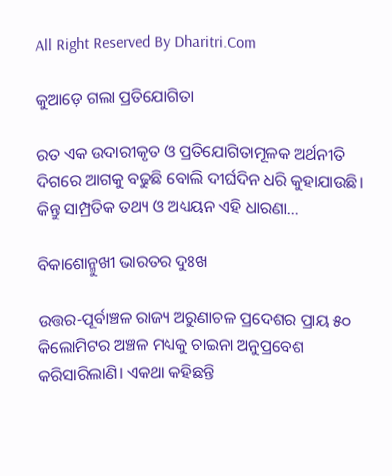All Right Reserved By Dharitri.Com

କୁଆଡ଼େ ଗଲା ପ୍ରତିଯୋଗିତା

ରତ ଏକ ଉଦାରୀକୃତ ଓ ପ୍ରତିଯୋଗିତାମୂଳକ ଅର୍ଥନୀତି ଦିଗରେ ଆଗକୁ ବଢୁଛି ବୋଲି ଦୀର୍ଘଦିନ ଧରି କୁହାଯାଉଛି। କିନ୍ତୁ ସାମ୍ପ୍ରତିକ ତଥ୍ୟ ଓ ଅଧ୍ୟୟନ ଏହି ଧାରଣା…

ବିକାଶୋନ୍ମୁଖୀ ଭାରତର ଦୁଃଖ

ଉତ୍ତର-ପୂର୍ବାଞ୍ଚଳ ରାଜ୍ୟ ଅରୁଣାଚଳ ପ୍ରଦେଶର ପ୍ରାୟ ୫୦ କିଲୋମିଟର ଅଞ୍ଚଳ ମଧ୍ୟକୁ ଚାଇନା ଅନୁପ୍ରବେଶ କରିସାରିଲାଣି। ଏକଥା କହିଛନ୍ତି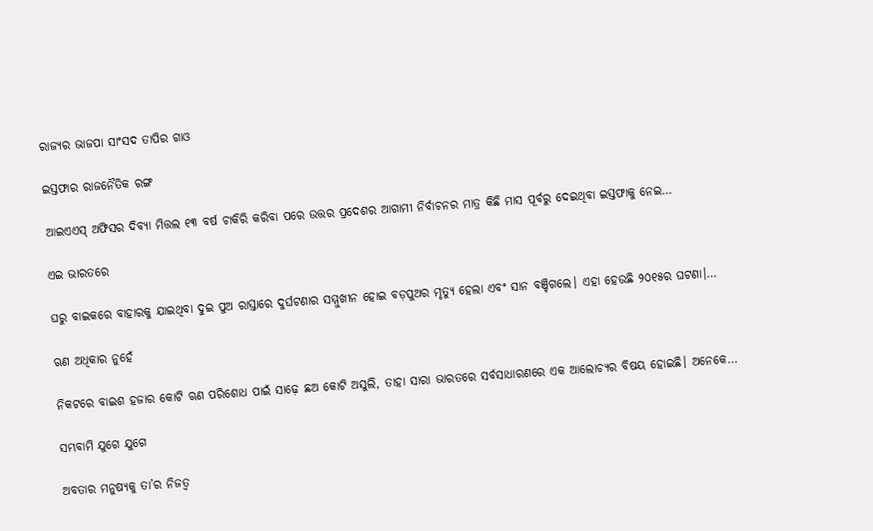ରାଜ୍ୟର ଭାଜପା ସାଂସଦ ତାପିର ଗାଓ

ଇସ୍ତଫାର ରାଜନୈତିକ ରଙ୍ଗ

ଆଇଏଏସ୍‌ ଅଫିସର ଦିବ୍ୟା ମିତ୍ତଲ ୧୩ ବର୍ଷ ଚାକିରି କରିବା ପରେ ଉତ୍ତର ପ୍ରଦେଶର ଆଗାମୀ ନିର୍ବାଚନର ମାତ୍ର କିଛି ମାସ ପୂର୍ବରୁ ଦେଇଥିବା ଇସ୍ତଫାକୁ ନେଇ…

ଏଇ ଭାରତରେ

ଘରୁ ବାଇକରେ ବାହାରକୁ ଯାଇଥିବା ଦୁଇ ପୁଅ ରାସ୍ତାରେ ଦୁର୍ଘଟଣାର ସମ୍ମୁଖୀନ ହୋଇ ବଡ଼ପୁଅର ମୃତ୍ୟୁ ହେଲା ଏବଂ ସାନ ବଞ୍ଚିଗଲେ। ଏହା ହେଉଛି ୨୦୧୫ର ଘଟଣା।…

ଋଣ ଅଧିକାର ନୁହେଁ

ନିକଟରେ ବାଇଶ ହଜାର କୋଟି ଋଣ ପରିଶୋଧ ପାଇଁ ସାଢ଼େ ଛଅ କୋଟି ଅସୁଲି, ତାହା ସାରା ଭାରତରେ ସର୍ବସାଧାରଣରେ ଏକ ଆଲୋଚ୍ୟର ବିଷୟ ହୋଇଛି। ଅନେକେ…

ସମ୍ଭବାମି ଯୁଗେ ଯୁଗେ

ଅବତାର ମନୁଷ୍ୟକୁ ତା’ର ନିଜତ୍ୱ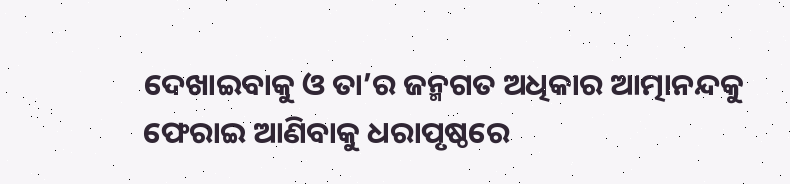ଦେଖାଇବାକୁ ଓ ତା’ର ଜନ୍ମଗତ ଅଧିକାର ଆତ୍ମାନନ୍ଦକୁ ଫେରାଇ ଆଣିବାକୁ ଧରାପୃଷ୍ଠରେ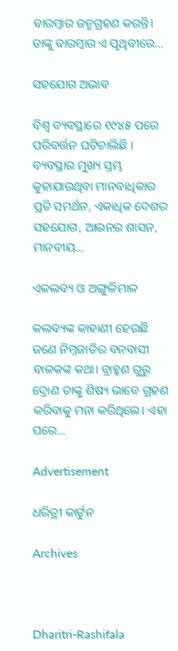ବାରମ୍ବାର ଜନ୍ମଗ୍ରହଣ କରନ୍ତି। ତାଙ୍କୁ ବାରମ୍ବାର ଏ ପୃଥିବୀରେ…

ସହଯୋଗ ଅଭାବ

ବିଶ୍ୱ ବ୍ୟବସ୍ଥାରେ ୧୯୪୫ ପରେ ପରିବର୍ତ୍ତନ ଘଟିଚାଲିଛି । ବ୍ୟବସ୍ଥାର ମୁଖ୍ୟ ସ୍ତମ୍ଭ କୁହାଯାଉଥିବା ମାନବାଧିକାର ପ୍ରତି ସମର୍ଥନ, ଏକାଧିକ ଦେଶର ସହଯୋଗ, ଆଇନର ଶାସନ, ମାନବୀୟ…

ଏକଲବ୍ୟ ଓ ଅଙ୍ଗୁଳିମାଳ

କଲବ୍ୟଙ୍କ କାହାଣୀ ହେଉଛି ଜଣେ ନିମ୍ନଜାତିର ବନବାସୀ ବାଳକଙ୍କ କଥା। ବ୍ରାହ୍ମଣ ଗୁରୁ ଦ୍ରୋଣ ତାଙ୍କୁ ଶିଷ୍ୟ ଭାବେ ଗ୍ରହଣ କରିବାକୁ ମନା କରିଥିଲେ। ଏହା ପରେ…

Advertisement

ଧରିତ୍ରୀ କାର୍ଟୁନ

Archives



Dharitri-Rashifala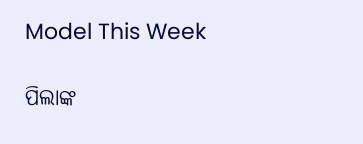Model This Week

ପିଲାଙ୍କ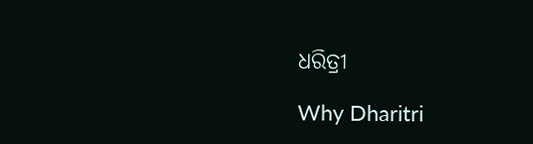ଧରିତ୍ରୀ

Why Dharitri